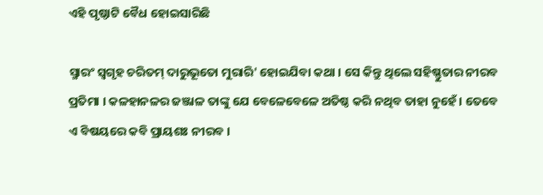ଏହି ପୃଷ୍ଠାଟି ବୈଧ ହୋଇସାରିଛି

ସ୍ମାରଂ ସ୍ୱଗୃହ ଚରିତମ୍‍ ଦାରୁଭୂତୋ ମୁରାରି' ହୋଇଯିବା କଥା । ସେ କିନ୍ତୁ ଥିଲେ ସହିଷ୍ଣୁତାର ନୀରବ ପ୍ରତିମା । କଳହାନଳର ଜଞ୍ଜାଳ ତାଙ୍କୁ ଯେ ବେଳେବେଳେ ଅତିଷ୍ଠ କରି ନଥିବ ତାହା ନୁହେଁ । ତେବେ ଏ ବିଷୟରେ କବି ପ୍ରାୟଶଃ ନୀରବ ।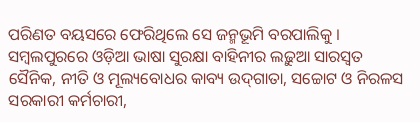ପରିଣତ ବୟସରେ ଫେରିଥିଲେ ସେ ଜନ୍ମଭୂମି ବରପାଲିକୁ । ସମ୍ବଲପୁରରେ ଓଡ଼ିଆ ଭାଷା ସୁରକ୍ଷା ବାହିନୀର ଲଢ଼ୁଆ ସାରସ୍ୱତ ସୈନିକ, ନୀତି ଓ ମୂଲ୍ୟବୋଧର କାବ୍ୟ ଉଦ୍‍ଗାତା, ସଚ୍ଚୋଟ ଓ ନିରଳସ ସରକାରୀ କର୍ମଚାରୀ,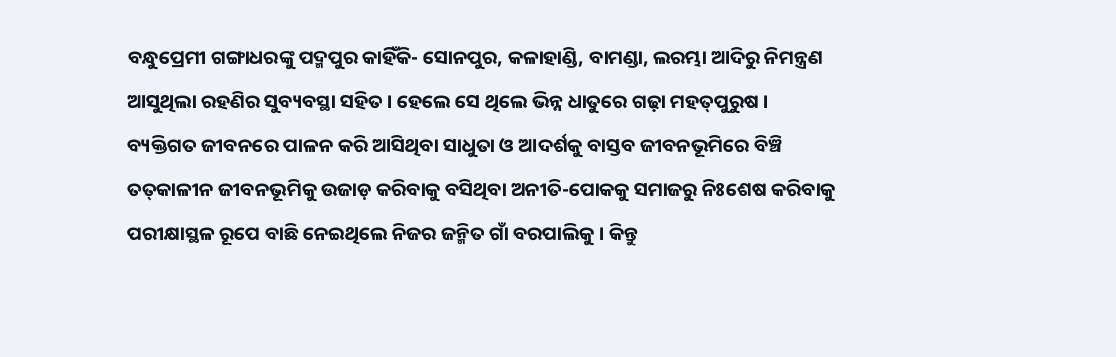ବନ୍ଧୁପ୍ରେମୀ ଗଙ୍ଗାଧରଙ୍କୁ ପଦ୍ମପୁର କାହିଁକି- ସୋନପୁର, କଳାହାଣ୍ଡି, ବାମଣ୍ଡା, ଲରମ୍ଭା ଆଦିରୁ ନିମନ୍ତ୍ରଣ ଆସୁଥିଲା ରହଣିର ସୁବ୍ୟବସ୍ଥା ସହିତ । ହେଲେ ସେ ଥିଲେ ଭିନ୍ନ ଧାତୁରେ ଗଢ଼ା ମହତ୍‍ପୁରୁଷ । ବ୍ୟକ୍ତିଗତ ଜୀବନରେ ପାଳନ କରି ଆସିଥିବା ସାଧୁତା ଓ ଆଦର୍ଶକୁ ବାସ୍ତବ ଜୀବନଭୂମିରେ ବିଞ୍ଚି ତତ୍‍କାଳୀନ ଜୀବନଭୂମିକୁ ଉଜାଡ଼ କରିବାକୁ ବସିଥିବା ଅନୀତି-ପୋକକୁ ସମାଜରୁ ନିଃଶେଷ କରିବାକୁ ପରୀକ୍ଷାସ୍ଥଳ ରୂପେ ବାଛି ନେଇଥିଲେ ନିଜର ଜନ୍ମିତ ଗାଁ ବରପାଲିକୁ । କିନ୍ତୁ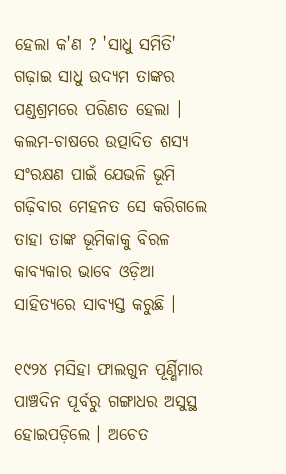ହେଲା କ'ଣ ? 'ସାଧୁ ସମିତି' ଗଢ଼ାଇ ସାଧୁ ଉଦ୍ୟମ ତାଙ୍କର ପଣ୍ଡଶ୍ରମରେ ପରିଣତ ହେଲା । କଲମ-ଚାଷରେ ଉତ୍ପାଦିତ ଶସ୍ୟ ସଂରକ୍ଷଣ ପାଇଁ ଯେଭଳି ଭୂମି ଗଢ଼ିବାର ମେହନତ ସେ କରିଗଲେ ତାହା ତାଙ୍କ ଭୂମିକାକୁ ବିରଳ କାବ୍ୟକାର ଭାବେ ଓଡ଼ିଆ ସାହିତ୍ୟରେ ସାବ୍ୟସ୍ତ କରୁଛି ।

୧୯୨୪ ମସିହା ଫାଲଗୁନ ପୂର୍ଣ୍ଣିମାର ପାଞ୍ଚଦିନ ପୂର୍ବରୁ ଗଙ୍ଗାଧର ଅସୁସ୍ଥ ହୋଇପଡ଼ିଲେ । ଅଚେତ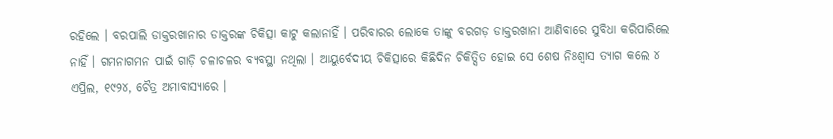ରହିଲେ । ବରପାଲି ଡାକ୍ତରଖାନାର ଡାକ୍ତରଙ୍କ ଚିକିତ୍ସା କାଟୁ କଲାନାହିଁ । ପରିବାରର ଲୋକେ ତାଙ୍କୁ ବରଗଡ଼ ଡାକ୍ତରଖାନା ଆଣିବାରେ ସୁବିଧା କରିପାରିଲେ ନାହିଁ । ଗମନାଗମନ ପାଇଁ ଗାଡ଼ି ଚଳାଚଳର ବ୍ୟବସ୍ଥା ନଥିଲା । ଆୟୁର୍ବେଦୀୟ ଚିକିତ୍ସାରେ କିଛିଦିନ ଚିକିତ୍ସିତ ହୋଇ ସେ ଶେଷ ନିଃଶ୍ୱାସ ତ୍ୟାଗ କଲେ ୪ ଏପ୍ରିଲ, ୧୯୨୪, ଚୈତ୍ର ଅମାବାସ୍ୟାରେ ।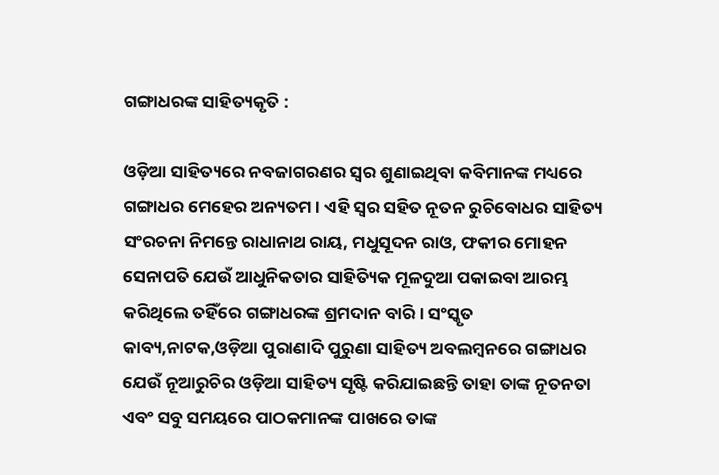ଗଙ୍ଗାଧରଙ୍କ ସାହିତ୍ୟକୃତି :

ଓଡ଼ିଆ ସାହିତ୍ୟରେ ନବଜାଗରଣର ସ୍ୱର ଶୁଣାଇଥିବା କବିମାନଙ୍କ ମଧ୍ୟରେ ଗଙ୍ଗାଧର ମେହେର ଅନ୍ୟତମ । ଏହି ସ୍ୱର ସହିତ ନୂତନ ରୁଚିବୋଧର ସାହିତ୍ୟ ସଂରଚନା ନିମନ୍ତେ ରାଧାନାଥ ରାୟ, ମଧୁସୂଦନ ରାଓ, ଫକୀର ମୋହନ ସେନାପତି ଯେଉଁ ଆଧୁନିକତାର ସାହିତ୍ୟିକ ମୂଳଦୁଆ ପକାଇବା ଆରମ୍ଭ କରିଥିଲେ ତହିଁରେ ଗଙ୍ଗାଧରଙ୍କ ଶ୍ରମଦାନ ବାରି । ସଂସ୍କୃତ କାବ୍ୟ,ନାଟକ,ଓଡ଼ିଆ ପୁରାଣାଦି ପୁରୁଣା ସାହିତ୍ୟ ଅବଲମ୍ବ‌ନରେ ଗଙ୍ଗାଧର ଯେଉଁ ନୂଆରୁଚିର ଓଡ଼ିଆ ସାହିତ୍ୟ ସୃଷ୍ଟି କରିଯାଇଛନ୍ତି ତାହା ତାଙ୍କ ନୂତନତା ଏବଂ ସବୁ ସମୟରେ ପାଠକମାନଙ୍କ ପାଖରେ ତାଙ୍କ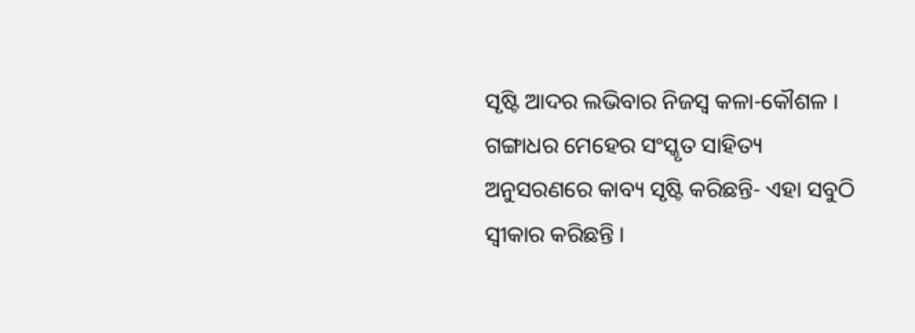ସୃଷ୍ଟି ଆଦର ଲଭିବାର ନିଜସ୍ୱ କଳା-କୌଶଳ । ଗଙ୍ଗାଧର ମେହେର ସଂସ୍କୃତ ସାହିତ୍ୟ ଅନୁସରଣରେ କାବ୍ୟ ସୃଷ୍ଟି କରିଛନ୍ତି- ଏହା ସବୁଠି ସ୍ୱୀକାର କରିଛନ୍ତି ।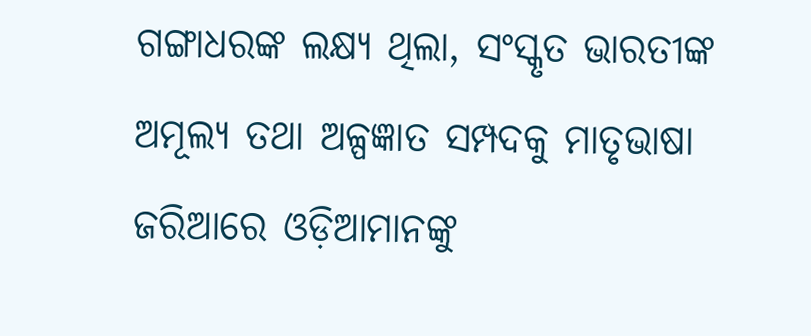ଗଙ୍ଗାଧରଙ୍କ ଲକ୍ଷ୍ୟ ଥିଲା, ସଂସ୍କୃତ ଭାରତୀଙ୍କ ଅମୂଲ୍ୟ ତଥା ଅଳ୍ପଜ୍ଞାତ ସମ୍ପଦକୁ ମାତୃଭାଷା ଜରିଆରେ ଓଡ଼ିଆମାନଙ୍କୁ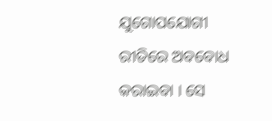ଯୁଗୋପଯୋଗୀ ରୀତିରେ ଅବବୋଧ କରାଇବା । ସେ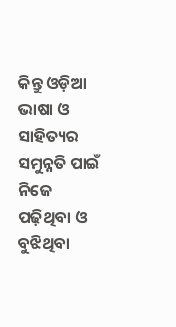କିନ୍ତୁ ଓଡ଼ିଆ ଭାଷା ଓ ସାହିତ୍ୟର ସମୁନ୍ନତି ପାଇଁ ନିଜେ ପଢ଼ିଥିବା ଓ ବୁଝିଥିବା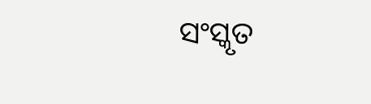ସଂସ୍କୃତ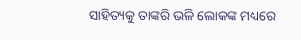ସାହିତ୍ୟକୁ ତାଙ୍କରି ଭଳି ଲୋକଙ୍କ ମଧ୍ୟରେ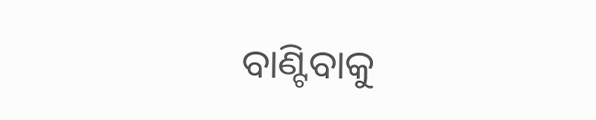ବାଣ୍ଟିବାକୁ